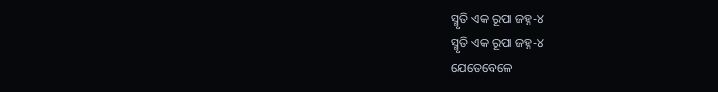ସ୍ମୃତି ଏକ ରୂପା ଜହ୍ନ-୪
ସ୍ମୃତି ଏକ ରୂପା ଜହ୍ନ-୪
ଯେତେବେଳେ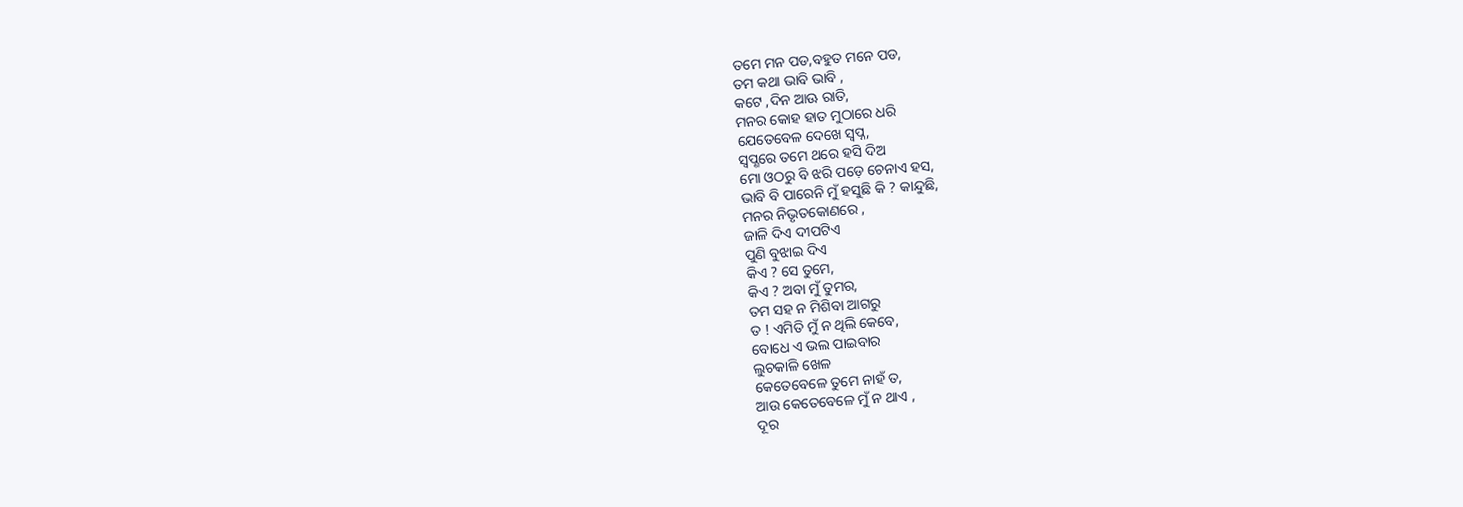ତମେ ମନ ପଡ,ବହୁତ ମନେ ପଡ,
ତମ କଥା ଭାବି ଭାବି ,
କଟେ ,ଦିନ ଆଊ ରାତି,
ମନର କୋହ ହାତ ମୁଠାରେ ଧରି
ଯେତେବେଳ ଦେଖେ ସ୍ବପ୍ନ,
ସ୍ଵପ୍ଣରେ ତମେ ଥରେ ହସି ଦିଅ
ମୋ ଓଠରୁ ବି ଝରି ପଡ଼େ ଚେନାଏ ହସ,
ଭାବି ବି ପାରେନି ମୁଁ ହସୁଛି କି ? କାନ୍ଦୁଛି,
ମନର ନିଭୃତକୋଣରେ ,
ଜାଳି ଦିଏ ଦୀପଟିଏ
ପୁଣି ବୁଝାଇ ଦିଏ
କିଏ ? ସେ ତୁମେ,
କିଏ ? ଅବା ମୁଁ ତୁମର,
ତମ ସହ ନ ମିଶିବା ଆଗରୁ
ତ ! ଏମିତି ମୁଁ ନ ଥିଲି କେବେ,
ବୋଧେ ଏ ଭଲ ପାଇବାର
ଲୁଚକାଳି ଖେଳ
କେତେବେଳେ ତୁମେ ନାହଁ ତ,
ଆଉ କେତେବେଳେ ମୁଁ ନ ଥାଏ ,
ଦୂର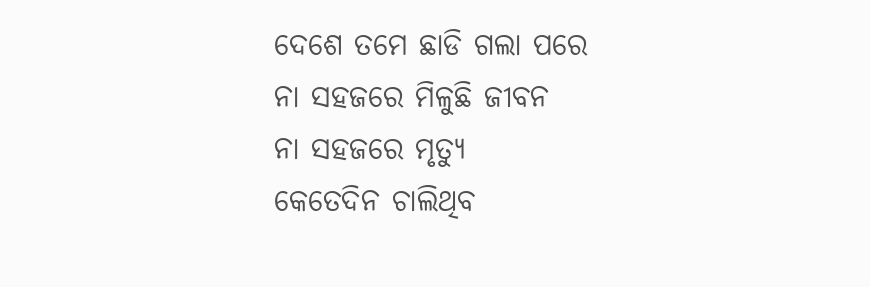ଦେଶେ ତମେ ଛାଡି ଗଲା ପରେ
ନା ସହଜରେ ମିଳୁଛି ଜୀବନ
ନା ସହଜରେ ମୃତ୍ୟୁ
କେତେଦିନ ଚାଲିଥିବ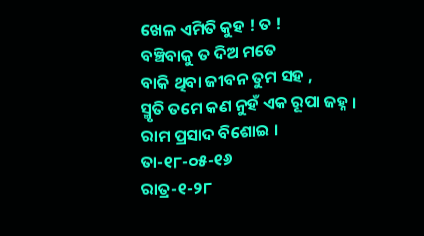ଖେଳ ଏମିତି କୁହ ! ତ !
ବଞ୍ଚିବାକୁ ତ ଦିଅ ମତେ
ବାକି ଥିବା ଜୀବନ ତୁମ ସହ ,
ସ୍ମୃତି ତମେ କଣ ନୁହଁ ଏକ ରୂପା ଜହ୍ନ ।
ରାମ ପ୍ରସାଦ ବିଶୋଇ ।
ତା-୧୮-୦୫-୧୬
ରାତ୍ର-୧-୨୮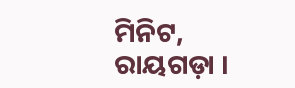ମିନିଟ,
ରାୟଗଡ଼ା ।